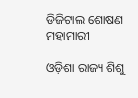ଡିଜିଟାଲ ଶୋଷଣ ମହାମାରୀ

ଓଡ଼ିଶା ରାଜ୍ୟ ଶିଶୁ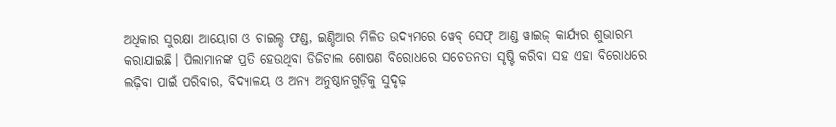ଅଧିକାର ସୁରକ୍ଷା ଆୟୋଗ ଓ ଚାଇଲ୍ଡ ଫଣ୍ଡ, ଇଣ୍ଡିଆର ମିଳିତ ଉଦ୍ୟମରେ ୱେବ୍‌ ସେଫ୍‌ ଆଣ୍ଡ ୱାଇଜ୍‌ କାର୍ଯ୍ୟର ଶୁଭାରମ୍ଭ କରାଯାଇଛି। ପିଲାମାନଙ୍କ ପ୍ରତି ହେଉଥିବା ଡିଜିଟାଲ ଶୋଷଣ ବିରୋଧରେ ସଚେତନତା ସୃଷ୍ଟି କରିବା ସହ ଏହା ବିରୋଧରେ ଲଢ଼ିବା ପାଇଁ ପରିବାର, ବିଦ୍ୟାଳୟ ଓ ଅନ୍ୟ ଅନୁଷ୍ଠାନଗୁଡ଼ିକୁ ସୁଦୃଢ଼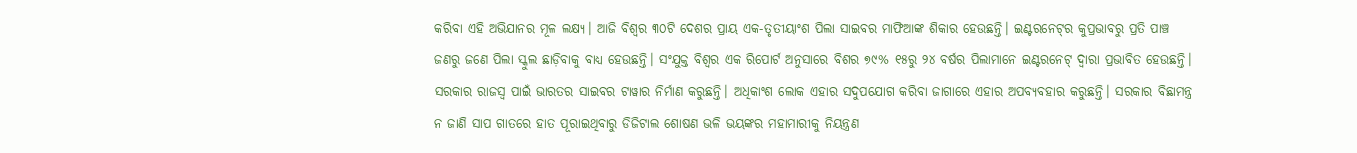କରିବା ଏହି ଅଭିଯାନର ମୂଳ ଲକ୍ଷ୍ୟ। ଆଜି ବିଶ୍ୱର ୩୦ଟି ଦେଶର ପ୍ରାୟ ଏକ-ତୃତୀୟାଂଶ ପିଲା ସାଇବର ମାଫିଆଙ୍କ ଶିକାର ହେଉଛନ୍ତି। ଇଣ୍ଟରନେଟ୍‌ର କୁପ୍ରଭାବରୁ ପ୍ରତି ପାଞ୍ଚ ଜଣରୁ ଜଣେ ପିଲା ସ୍କୁଲ ଛାଡ଼ିବାକୁ ବାଧ୍ୟ ହେଉଛନ୍ତି। ସଂଯୁକ୍ତ ବିଶ୍ୱର ଏକ ରିପୋର୍ଟ ଅନୁସାରେ ବିଶର ୭୯% ୧୫ରୁ ୨୪ ବର୍ଷର ପିଲାମାନେ ଇଣ୍ଟରନେଟ୍‌ ଦ୍ୱାରା ପ୍ରଭାବିତ ହେଉଛନ୍ତି। ସରକାର ରାଜସ୍ବ ପାଇଁ ଭାରତର ସାଇବର ଟାୱାର ନିର୍ମାଣ କରୁଛନ୍ତି। ଅଧିକାଂଶ ଲୋକ ଏହାର ସଦୁପଯୋଗ କରିବା ଜାଗାରେ ଏହାର ଅପବ୍ୟବହାର କରୁଛନ୍ତି। ସରକାର ବିଛାମନ୍ତ୍ର ନ ଜାଣି ସାପ ଗାତରେ ହାତ ପୂରାଇଥିବାରୁ ଡିଜିଟାଲ ଶୋଷଣ ଭଳି ଭୟଙ୍କର ମହାମାରୀକୁ ନିୟନ୍ତ୍ରଣ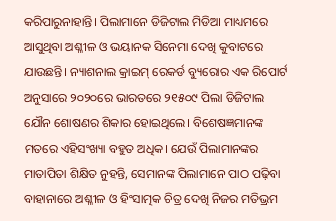କରିପାରୁନାହାନ୍ତି। ପିଲାମାନେ ଡିଜିଟାଲ ମିଡିଆ ମାଧ୍ୟମରେ ଆସୁଥିବା ଅଶ୍ଳୀଳ ଓ ଭୟାନକ ସିନେମା ଦେଖି କୁବାଟରେ ଯାଉଛନ୍ତି। ନ୍ୟାଶନାଲ କ୍ରାଇମ୍‌ ରେକର୍ଡ ବ୍ୟୁରୋର ଏକ ରିପୋର୍ଟ ଅନୁସାରେ ୨୦୨୦ରେ ଭାରତରେ ୨୧୫୦୯ ପିଲା ଡିଜିଟାଲ ଯୌନ ଶୋଷଣର ଶିକାର ହୋଇଥିଲେ। ବିଶେଷଜ୍ଞମାନଙ୍କ ମତରେ ଏହିସଂଖ୍ୟା ବହୁତ ଅଧିକ। ଯେଉଁ ପିଲାମାନଙ୍କର ମାତାପିତା ଶିକ୍ଷିତ ନୁହନ୍ତି, ସେମାନଙ୍କ ପିଲାମାନେ ପାଠ ପଢ଼ିବା ବାହାନାରେ ଅଶ୍ଳୀଳ ଓ ହିଂସାତ୍ମକ ଚିତ୍ର ଦେଖି ନିଜର ମତିଭ୍ରମ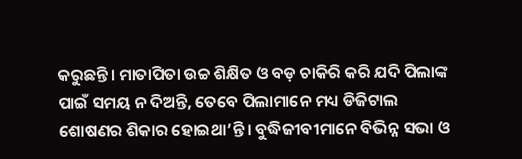କରୁଛନ୍ତି। ମାତାପିତା ଉଚ୍ଚ ଶିକ୍ଷିତ ଓ ବଡ଼ ଚାକିରି କରି ଯଦି ପିଲାଙ୍କ ପାଇଁ ସମୟ ନ ଦିଅନ୍ତି, ତେବେ ପିଲାମାନେ ମଧ୍ୟ ଡିଜିଟାଲ ଶୋଷଣର ଶିକାର ହୋଇଥା’ନ୍ତି। ବୁଦ୍ଧିଜୀବୀମାନେ ବିଭିନ୍ନ ସଭା ଓ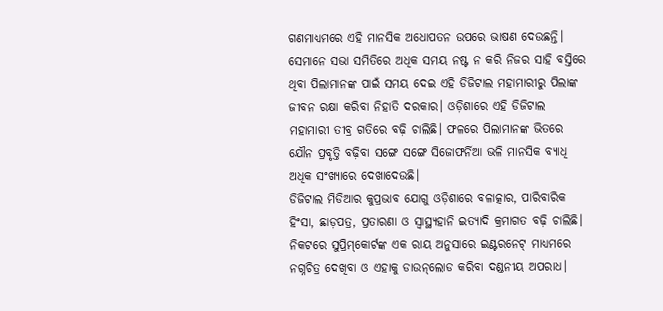ଗଣମାଧ୍ୟମରେ ଏହି ମାନସିକ ଅଧୋପତନ ଉପରେ ଭାଷଣ ଦେଉଛନ୍ତି। ସେମାନେ ସଭା ସମିତିରେ ଅଧିକ ସମୟ ନଷ୍ଟ ନ କରି ନିଜର ସାହି ବସ୍ତିରେ ଥିବା ପିଲାମାନଙ୍କ ପାଇଁ ସମୟ ଦେଇ ଏହି ଡିଜିଟାଲ ମହାମାରୀରୁ ପିଲାଙ୍କ ଜୀବନ ରକ୍ଷା କରିବା ନିହାତି ଦରକାର। ଓଡ଼ିଶାରେ ଏହି ଡିଜିଟାଲ ମହାମାରୀ ତୀବ୍ର ଗତିରେ ବଢ଼ି ଚାଲିଛି। ଫଳରେ ପିଲାମାନଙ୍କ ଭିତରେ ଯୌନ ପ୍ରବୃତ୍ତି ବଢ଼ିବା ସଙ୍ଗେ ସଙ୍ଗେ ସିଜୋଫର୍ନିଆ ଭଳି ମାନସିକ ବ୍ୟାଧି ଅଧିକ ସଂଖ୍ୟାରେ ଦେଖାଦେଉଛି।
ଡିଜିଟାଲ ମିଡିଆର କୁପ୍ରଭାବ ଯୋଗୁ ଓଡ଼ିଶାରେ ବଳାତ୍କାର, ପାରିବାରିକ ହିଂସା, ଛାଡ଼ପତ୍ର, ପ୍ରତାରଣା ଓ ସ୍ବାସ୍ଥ୍ୟହାନି ଇତ୍ୟାଦି କ୍ରମାଗତ ବଢ଼ି ଚାଲିଛି।
ନିକଟରେ ସୁପ୍ରିମ୍‌କୋର୍ଟଙ୍କ ଏକ ରାୟ ଅନୁସାରେ ଇଣ୍ଟରନେଟ୍‌ ମାଧ୍ୟମରେ ନଗ୍ନଚିତ୍ର ଦେଖିବା ଓ ଏହାକୁ ଡାଉନ୍‌ଲୋଡ କରିବା ଦଣ୍ଡନୀୟ ଅପରାଧ।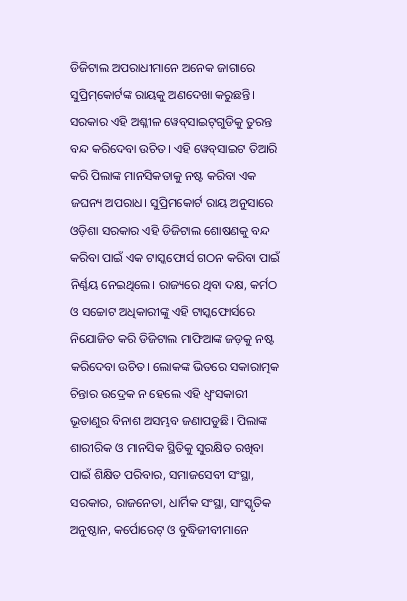ଡିଜିଟାଲ ଅପରାଧୀମାନେ ଅନେକ ଜାଗାରେ ସୁପ୍ରିମ୍‌କୋର୍ଟଙ୍କ ରାୟକୁ ଅଣଦେଖା କରୁଛନ୍ତି। ସରକାର ଏହି ଅଶ୍ଳୀଳ ୱେବ୍‌ସାଇଟ୍‌ଗୁଡିକୁ ତୁରନ୍ତ ବନ୍ଦ କରିଦେବା ଉଚିତ। ଏହି ୱେବ୍‌ସାଇଟ ତିଆରି କରି ପିଲାଙ୍କ ମାନସିକତାକୁ ନଷ୍ଟ କରିବା ଏକ ଜଘନ୍ୟ ଅପରାଧ। ସୁପ୍ରିମକୋର୍ଟ ରାୟ ଅନୁସାରେ ଓଡ଼ିଶା ସରକାର ଏହି ଡିଜିଟାଲ ଶୋଷଣକୁ ବନ୍ଦ କରିବା ପାଇଁ ଏକ ଟାସ୍କଫୋର୍ସ ଗଠନ କରିବା ପାଇଁ ନିର୍ଣ୍ଣୟ ନେଇଥିଲେ। ରାଜ୍ୟରେ ଥିବା ଦକ୍ଷ, କର୍ମଠ ଓ ସଚ୍ଚୋଟ ଅଧିକାରୀଙ୍କୁ ଏହି ଟାସ୍କଫୋର୍ସରେ ନିଯୋଜିତ କରି ଡିଜିଟାଲ ମାଫିଆଙ୍କ ଜଡ଼କୁ ନଷ୍ଟ କରିଦେବା ଉଚିତ। ଲୋକଙ୍କ ଭିତରେ ସକାରାତ୍ମକ ଚିନ୍ତାର ଉଦ୍ରେକ ନ ହେଲେ ଏହି ଧ୍ୱଂସକାରୀ ଭୂତାଣୁର ବିନାଶ ଅସମ୍ଭବ ଜଣାପଡୁଛି। ପିଲାଙ୍କ ଶାରୀରିକ ଓ ମାନସିକ ସ୍ଥିତିକୁ ସୁରକ୍ଷିତ ରଖିବା ପାଇଁ ଶିକ୍ଷିତ ପରିବାର, ସମାଜସେବୀ ସଂସ୍ଥା, ସରକାର, ରାଜନେତା, ଧାର୍ମିକ ସଂସ୍ଥା, ସାଂସ୍କୃତିକ ଅନୁଷ୍ଠାନ, କର୍ପୋରେଟ୍‌ ଓ ବୁଦ୍ଧିଜୀବୀମାନେ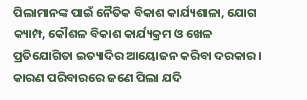ପିଲାମାନଙ୍କ ପାଇଁ ନୈତିକ ବିକାଶ କାର୍ଯ୍ୟଶାଳା, ଯୋଗ କ୍ୟାମ୍ପ, କୌଶଳ ବିକାଶ କାର୍ଯ୍ୟକ୍ରମ ଓ ଖେଳ ପ୍ରତିଯୋଗିତା ଇତ୍ୟାଦିର ଆୟୋଜନ କରିବା ଦରକାର। କାରଣ ପରିବାରରେ ଜଣେ ପିଲା ଯଦି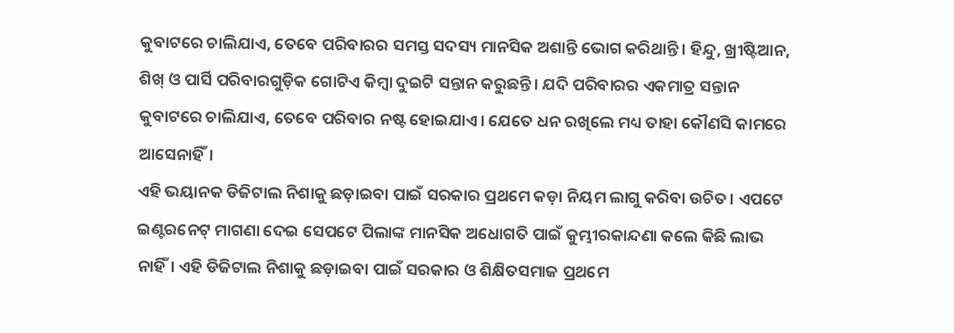କୁବାଟରେ ଚାଲିଯାଏ, ତେବେ ପରିବାରର ସମସ୍ତ ସଦସ୍ୟ ମାନସିକ ଅଶାନ୍ତି ଭୋଗ କରିଥାନ୍ତି। ହିନ୍ଦୁ, ଖ୍ରୀଷ୍ଟିଆନ, ଶିଖ୍‌ ଓ ପାର୍ସି ପରିବାରଗୁଡ଼ିକ ଗୋଟିଏ କିମ୍ବା ଦୁଇଟି ସନ୍ତାନ କରୁଛନ୍ତି। ଯଦି ପରିବାରର ଏକମାତ୍ର ସନ୍ତାନ କୁବାଟରେ ଚାଲିଯାଏ, ତେବେ ପରିବାର ନଷ୍ଟ ହୋଇଯାଏ। ଯେତେ ଧନ ରଖିଲେ ମଧ୍ୟ ତାହା କୌଣସି କାମରେ ଆସେନାହିଁ।
ଏହି ଭୟାନକ ଡିଜିଟାଲ ନିଶାକୁ ଛଡ଼ାଇବା ପାଇଁ ସରକାର ପ୍ରଥମେ କଡ଼ା ନିୟମ ଲାଗୁ କରିବା ଉଚିତ। ଏପଟେ ଇଣ୍ଟରନେଟ୍‌ ମାଗଣା ଦେଇ ସେପଟେ ପିଲାଙ୍କ ମାନସିକ ଅଧୋଗତି ପାଇଁ କୁମ୍ଭୀରକାନ୍ଦଣା କଲେ କିଛି ଲାଭ ନାହିଁ। ଏହି ଡିଜିଟାଲ ନିଶାକୁ ଛଡ଼ାଇବା ପାଇଁ ସରକାର ଓ ଶିକ୍ଷିତସମାଜ ପ୍ରଥମେ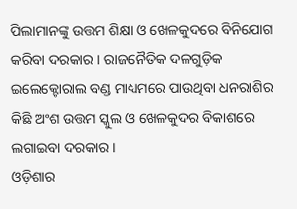ପିଲାମାନଙ୍କୁ ଉତ୍ତମ ଶିକ୍ଷା ଓ ଖେଳକୁଦରେ ବିନିଯୋଗ କରିବା ଦରକାର। ରାଜନୈତିକ ଦଳଗୁଡ଼ିକ ଇଲେକ୍ଟୋରାଲ ବଣ୍ଡ ମାଧ୍ୟମରେ ପାଉଥିବା ଧନରାଶିର କିଛି ଅଂଶ ଉତ୍ତମ ସ୍କୁଲ ଓ ଖେଳକୁଦର ବିକାଶରେ ଲଗାଇବା ଦରକାର।
ଓଡ଼ିଶାର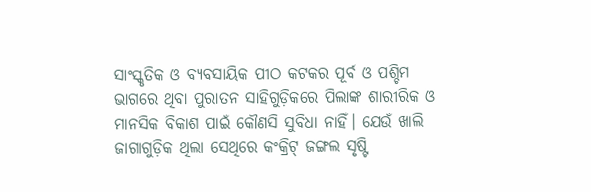ସାଂସ୍କୃତିକ ଓ ବ୍ୟବସାୟିକ ପୀଠ କଟକର ପୂର୍ବ ଓ ପଶ୍ଚିମ ଭାଗରେ ଥିବା ପୁରାତନ ସାହିଗୁଡ଼ିକରେ ପିଲାଙ୍କ ଶାରୀରିକ ଓ ମାନସିକ ବିକାଶ ପାଇଁ କୌଣସି ସୁବିଧା ନାହିଁ। ଯେଉଁ ଖାଲି ଜାଗାଗୁଡ଼ିକ ଥିଲା ସେଥିରେ କଂକ୍ରିଟ୍‌ ଜଙ୍ଗଲ ସୃଷ୍ଟି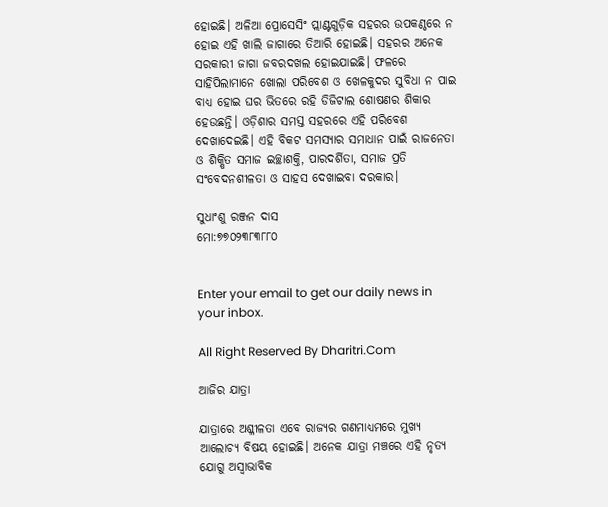ହୋଇଛି। ଅଳିଆ ପ୍ରୋସେସିଂ ପ୍ଲାଣ୍ଟଗୁଡ଼ିକ ସହରର ଉପକଣ୍ଠରେ ନ ହୋଇ ଏହି ଖାଲି ଜାଗାରେ ତିଆରି ହୋଇଛି। ସହରର ଅନେକ ସରକାରୀ ଜାଗା ଜବରଦଖଲ ହୋଇଯାଇଛି। ଫଳରେ ସାହିପିଲାମାନେ ଖୋଲା ପରିବେଶ ଓ ଖେଳକୁଦର ସୁବିଧା ନ ପାଇ ବାଧ୍ୟ ହୋଇ ଘର ଭିତରେ ରହି ଡିଜିଟାଲ ଶୋଷଣର ଶିକାର ହେଉଛନ୍ତି। ଓଡ଼ିଶାର ସମସ୍ତ ସହରରେ ଏହି ପରିବେଶ ଦେଖାଦେଇଛି। ଏହି ବିକଟ ସମସ୍ୟାର ସମାଧାନ ପାଇଁ ରାଜନେତା ଓ ଶିକ୍ଷିତ ସମାଜ ଇଚ୍ଛାଶକ୍ତି, ପାରଦର୍ଶିତା, ସମାଜ ପ୍ରତି ସଂବେଦନଶୀଳତା ଓ ସାହସ ଦେଖାଇବା ଦରକାର।

ସୁଧାଂଶୁ ରଞ୍ଜନ ଦାସ
ମୋ:୭୭୦୨୩୮୩୮୮୦


Enter your email to get our daily news in your inbox.

All Right Reserved By Dharitri.Com

ଆଜିର ଯାତ୍ରା

ଯାତ୍ରାରେ ଅଶ୍ଳୀଳତା ଏବେ ରାଜ୍ୟର ଗଣମାଧ୍ୟମରେ ମୁଖ୍ୟ ଆଲୋଚ୍ୟ ବିଷୟ ହୋଇଛି। ଅନେକ ଯାତ୍ରା ମଞ୍ଚରେ ଏହି ନୃତ୍ୟ ଯୋଗୁ ଅସ୍ବାଭାବିକ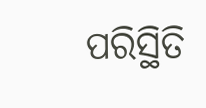ପରିସ୍ଥିତି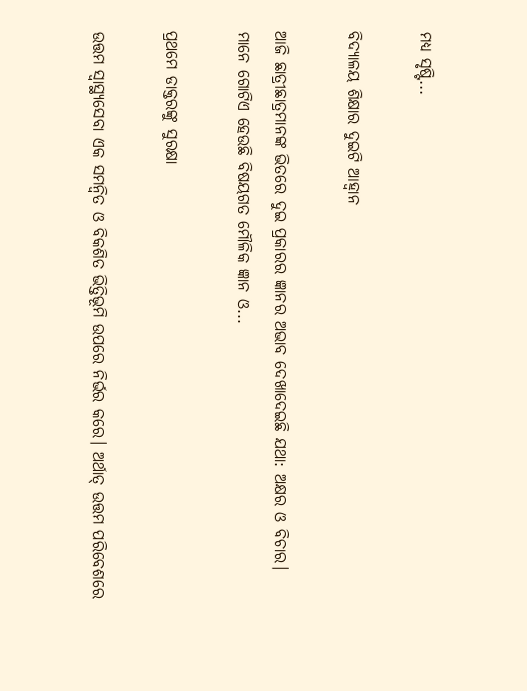ମଧ୍ୟ ସୃଷ୍ଟି...

ବିଦ୍ୟାଳୟ ଶିକ୍ଷାର ଦୁଇଟି ଆହ୍ବାନ

ଆଜି ଛାତ୍ରୀଛାତ୍ରମାନଙ୍କ ଭିତରେ ଦୁଇ ପ୍ରକାରର ଜ୍ଞାନର ଅଭାବ ଦେଖାଦେଇଛି ଯଥା: ଅକ୍ଷର ଓ ବିଚାର। ମାନେ ଗୋଟିଏ ହେଉଛି ବିଷୟଗତ ମୌଳିକ ଜ୍ଞାନ ଓ...

ପ୍ରଥମେ ଡାକ୍ତରଙ୍କୁ ସୁରକ୍ଷା

ଉତ୍ତମ ସ୍ବାସ୍ଥ୍ୟସେବା ଏକ ସମନ୍ବିତ ଓ ବିକଶିତ ଭିତ୍ତିଭୂମି ଉପରେ ନିର୍ଭର କରେ। ଅର୍ଥାତ୍‌ ଉତ୍ତମ ପରିବେଶରେ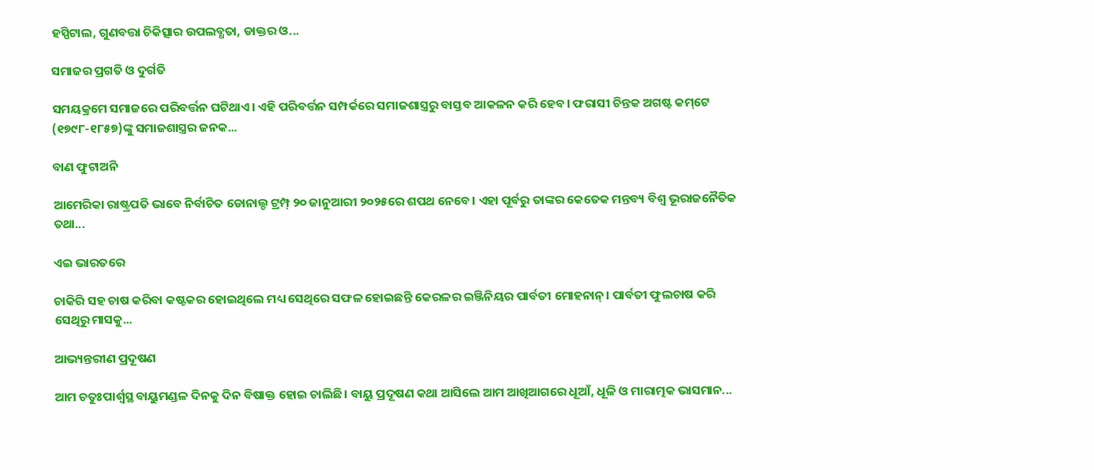ହସ୍ପିଟାଲ, ଗୁଣବତ୍ତା ଚିକିତ୍ସାର ଉପଲବ୍ଧତା, ଡାକ୍ତର ଓ...

ସମାଜର ପ୍ରଗତି ଓ ଦୁର୍ଗତି

ସମୟକ୍ରମେ ସମାଜରେ ପରିବର୍ତ୍ତନ ଘଟିଥାଏ। ଏହି ପରିବର୍ତ୍ତନ ସମ୍ପର୍କରେ ସମାଜଶାସ୍ତ୍ରରୁ ବାସ୍ତବ ଆକଳନ କରି ହେବ। ଫରାସୀ ଚିନ୍ତକ ଅଗଷ୍ଟ କମ୍‌ଟେ (୧୭୯୮-୧୮୫୭)ଙ୍କୁ ସମାଜଶାସ୍ତ୍ରର ଜନକ...

ବାଣ ଫୁଟାଅନି

ଆମେରିକା ରାଷ୍ଟ୍ରପତି ଭାବେ ନିର୍ବାଚିତ ଡୋନାଲ୍ଡ ଟ୍ରମ୍ପ୍‌ ୨୦ ଜାନୁଆରୀ ୨୦୨୫ରେ ଶପଥ ନେବେ। ଏହା ପୂର୍ବରୁ ତାଙ୍କର କେତେକ ମନ୍ତବ୍ୟ ବିଶ୍ୱ ଭୂରାଜନୈତିକ ତଥା...

ଏଇ ଭାରତରେ

ଚାକିରି ସହ ଚାଷ କରିବା କଷ୍ଟକର ହୋଇଥିଲେ ମଧ୍ୟ ସେଥିରେ ସଫଳ ହୋଇଛନ୍ତି କେରଳର ଇଞ୍ଜିନିୟର ପାର୍ବତୀ ମୋହନାନ୍‌। ପାର୍ବତୀ ଫୁଲଚାଷ କରି ସେଥିରୁ ମାସକୁ...

ଆଭ୍ୟନ୍ତରୀଣ ପ୍ରଦୂଷଣ

ଆମ ଚତୁଃପାର୍ଶ୍ୱସ୍ଥ ବାୟୁମଣ୍ଡଳ ଦିନକୁ ଦିନ ବିଷାକ୍ତ ହୋଇ ଚାଲିଛି। ବାୟୁ ପ୍ରଦୂଷଣ କଥା ଆସିଲେ ଆମ ଆଖିଆଗରେ ଧୂଆଁ, ଧୂଳି ଓ ମାରାତ୍ମକ ଭାସମାନ...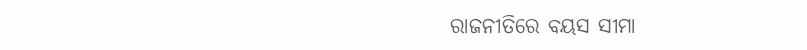ରାଜନୀତିରେ ବୟସ ସୀମା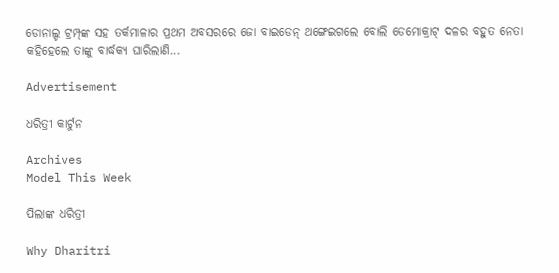ଡୋନାଲ୍ଡ ଟ୍ରମ୍ପ୍‌ଙ୍କ ସହ ତର୍କମାଳାର ପ୍ରଥମ ଅବସରରେ ଜୋ ବାଇଡେନ୍‌ ଥଙ୍ଗେଇଗଲେ ବୋଲି ଡେମୋକ୍ରାଟ୍‌ ଦଳର ବହୁତ ନେତା କହିହେଲେ ତାଙ୍କୁ ବାର୍ଦ୍ଧକ୍ୟ ଘାରିଲାଣି...

Advertisement

ଧରିତ୍ରୀ କାର୍ଟୁନ

Archives
Model This Week

ପିଲାଙ୍କ ଧରିତ୍ରୀ

Why Dharitri